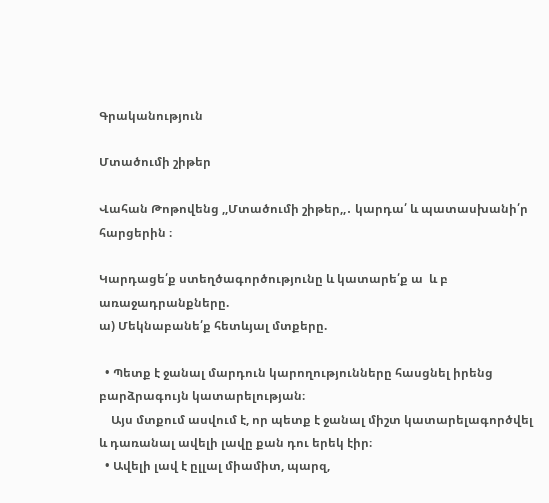Գրականություն

Մտածումի շիթեր

Վահան Թոթովենց ,,Մտածումի շիթեր,,․ կարդա՛ և պատասխանի՛ր հարցերին ։

Կարդացե՛ք ստեղծագործությունը և կատարե՛ք ա  և բ  առաջադրանքները.
ա) Մեկնաբանե՛ք հետևյալ մտքերը.

  • Պետք է ջանալ մարդուն կարողությունները հասցնել իրենց բարձրագույն կատարելության։
    Այս մտքում ասվում է, որ պետք է ջանալ միշտ կատարելագործվել և դառանալ ավելի լավը քան դու երեկ էիր։
  • Ավելի լավ է ըլլալ միամիտ, պարզ,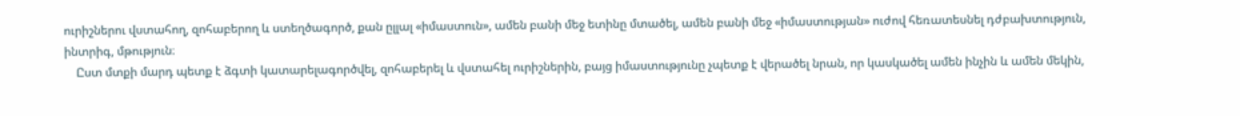ուրիշներու վստահող, զոհաբերող և ստեղծագործ, քան ըլլալ «իմաստուն», ամեն բանի մեջ ետինը մտածել, ամեն բանի մեջ «իմաստության» ուժով հեռատեսնել դժբախտություն, ինտրիգ, մթություն։
    Ըստ մտքի մարդ պետք է ձգտի կատարելագործվել, զոհաբերել և վստահել ուրիշներին, բայց իմաստությունը չպետք է վերածել նրան, որ կասկածել ամեն ինչին և ամեն մեկին,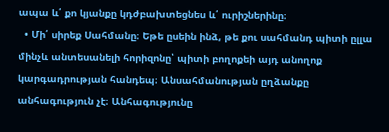ապա և՛ քո կյանքը կդժբախտեցնես և՛ ուրիշներինը։
  • Մի՛ սիրեք Սահմանը։ Եթե ըսեին ինձ, թե քու սահմանդ պիտի ըլլա մինչև անտեսանելի հորիզոնը՝ պիտի բողոքեի այդ անողոք կարգադրության հանդեպ։ Անսահմանության ըղձանքը անհագություն չէ։ Անհագությունը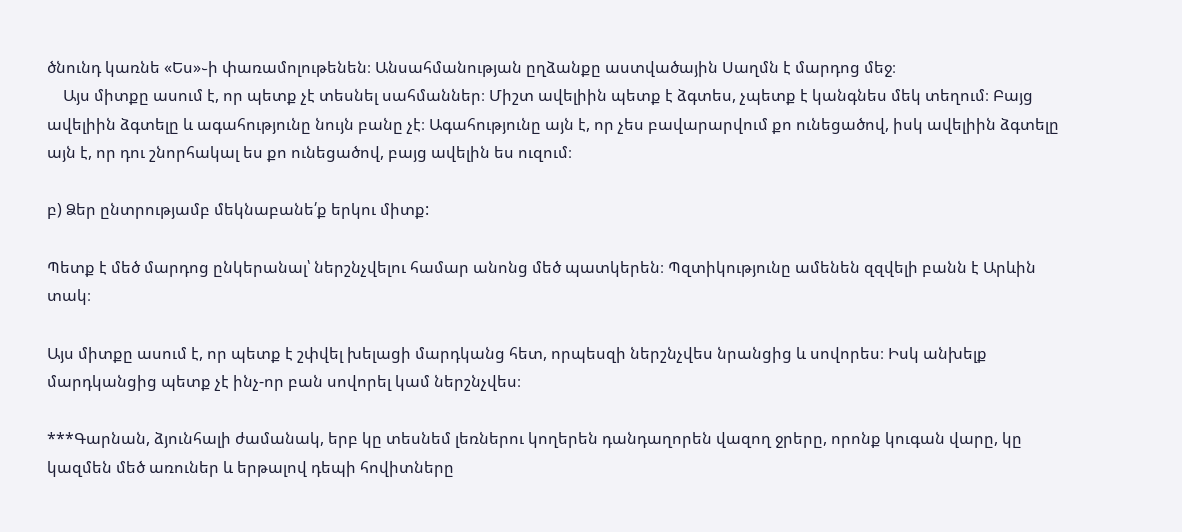ծնունդ կառնե «Ես»֊ի փառամոլութենեն։ Անսահմանության ըղձանքը աստվածային Սաղմն է մարդոց մեջ։
    Այս միտքը ասում է, որ պետք չէ տեսնել սահմաններ։ Միշտ ավելիին պետք է ձգտես, չպետք է կանգնես մեկ տեղում։ Բայց ավելիին ձգտելը և ագահությունը նույն բանը չէ։ Ագահությունը այն է, որ չես բավարարվում քո ունեցածով, իսկ ավելիին ձգտելը այն է, որ դու շնորհակալ ես քո ունեցածով, բայց ավելին ես ուզում։

բ) Ձեր ընտրությամբ մեկնաբանե՛ք երկու միտք:

Պետք է մեծ մարդոց ընկերանալ՝ ներշնչվելու համար անոնց մեծ պատկերեն։ Պզտիկությունը ամենեն զզվելի բանն է Արևին տակ։

Այս միտքը ասում է, որ պետք է շփվել խելացի մարդկանց հետ, որպեսզի ներշնչվես նրանցից և սովորես։ Իսկ անխելք մարդկանցից պետք չէ ինչ-որ բան սովորել կամ ներշնչվես։

***Գարնան, ձյունհալի ժամանակ, երբ կը տեսնեմ լեռներու կողերեն դանդաղորեն վազող ջրերը, որոնք կուգան վարը, կը կազմեն մեծ առուներ և երթալով դեպի հովիտները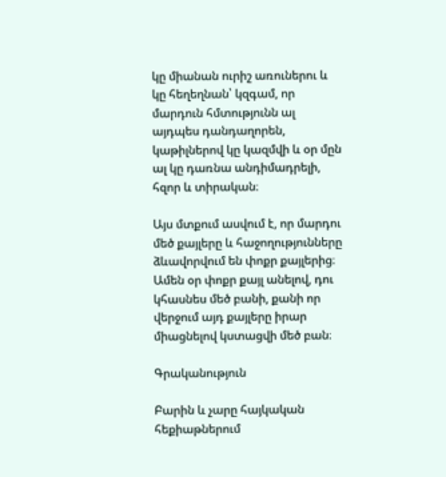կը միանան ուրիշ առուներու և կը հեղեղնան՝ կզգամ, որ մարդուն հմտությունն ալ այդպես դանդաղորեն, կաթիլներով կը կազմվի և օր մըն ալ կը դառնա անդիմադրելի, հզոր և տիրական։

Այս մտքում ասվում է, որ մարդու մեծ քայլերը և հաջողությունները ձևավորվում են փոքր քայլերից։ Ամեն օր փոքր քայլ անելով, դու կհասնես մեծ բանի, քանի որ վերջում այդ քայլերը իրար միացնելով կստացվի մեծ բան։

Գրականություն

Բարին և չարը հայկական հեքիաթներում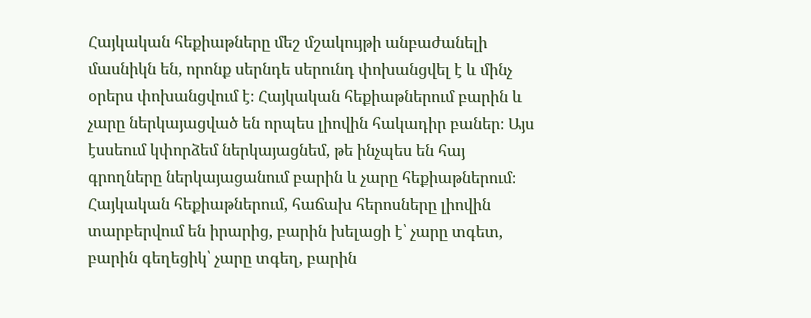Հայկական հեքիաթները մեշ մշակույթի անբաժանելի մասնիկն են, որոնք սերնդե սերունդ փոխանցվել է և մինչ օրերս փոխանցվում է։ Հայկական հեքիաթներում բարին և չարը ներկայացված են որպես լիովին հակադիր բաներ։ Այս էսսեում կփորձեմ ներկայացնեմ, թե ինչպես են հայ գրողները ներկայացանում բարին և չարը հեքիաթներում։
Հայկական հեքիաթներում, հաճախ հերոսները լիովին տարբերվում են իրարից, բարին խելացի է՝ չարը տգետ, բարին գեղեցիկ՝ չարը տգեղ, բարին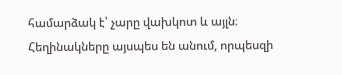համարձակ է՝ չարը վախկոտ և այլն։ Հեղինակները այսպես են անում, որպեսզի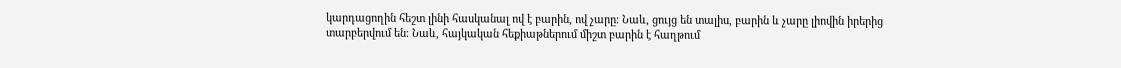կարդացողին հեշտ լինի հասկանալ ով է բարին, ով չարը։ Նաև, ցույց են տալիս, բարին և չարը լիովին իրերից տարբերվում են։ Նաև, հայկական հեքիաթներում միշտ բարին է հաղթում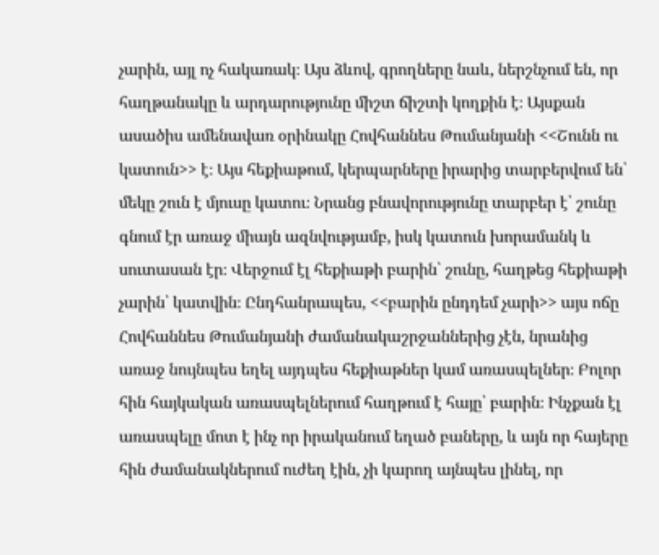չարին, այլ ոչ հակառակ։ Այս ձևով, գրողները նաև, ներշնչում են, որ հաղթանակը և արդարությունը միշտ ճիշտի կողքին է։ Այսքան ասածիս ամենավառ օրինակը Հովհաննես Թումանյանի <<Շունն ու կատուն>> է։ Այս հեքիաթում, կերպարները իրարից տարբերվում են՝ մեկը շուն է մյուսը կատու։ Նրանց բնավորությունը տարբեր է՝ շունը գնում էր առաջ միայն ազնվությամբ, իսկ կատուն խորամանկ և սուտասան էր։ Վերջում էլ հեքիաթի բարին՝ շունը, հաղթեց հեքիաթի չարին՝ կատվին։ Ընդհանրապես, <<բարին ընդդեմ չարի>> այս ոճը Հովհաննես Թումանյանի ժամանակաշրջաններից չէն, նրանից առաջ նույնպես եղել այդպես հեքիաթներ կամ առասպելներ։ Բոլոր հին հայկական առասպելներում հաղթում է հայը՝ բարին։ Ինչքան էլ առասպելը մոտ է ինչ որ իրականում եղած բաները, և այն որ հայերը հին ժամանակներում ուժեղ էին, չի կարող այնպես լինել, որ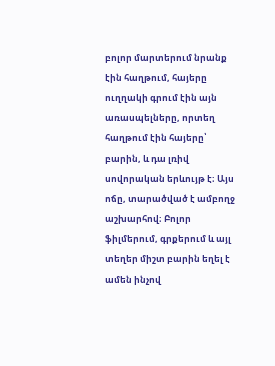բոլոր մարտերում նրանք էին հաղթում, հայերը ուղղակի գրում էին այն առասպելները, որտեղ հաղթում էին հայերը՝ բարին, և դա լռիվ սովորական երևույթ է։ Այս ոճը, տարածված է ամբողջ աշխարհով։ Բոլոր ֆիլմերում, գրքերում և այլ տեղեր միշտ բարին եղել է ամեն ինչով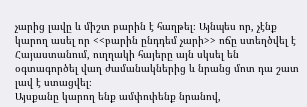չարից լավը և միշտ բարին է հաղթել։ Այնպես որ, չէնք կարող ասել որ <<բարին ընդդեմ չարի>> ոճը ստեղծվել է Հայաստանում, ուղղակի հայերը այն սկսել են օգտագործել վաղ ժամանակներից և նրանց մոտ դա շատ լավ է ստացվել։
Այսքանը կարող ենք ամփոփենք նրանով,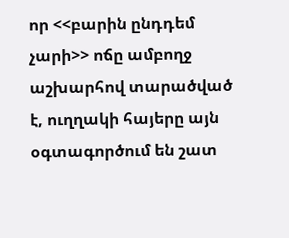որ <<բարին ընդդեմ չարի>> ոճը ամբողջ աշխարհով տարածված է, ուղղակի հայերը այն օգտագործում են շատ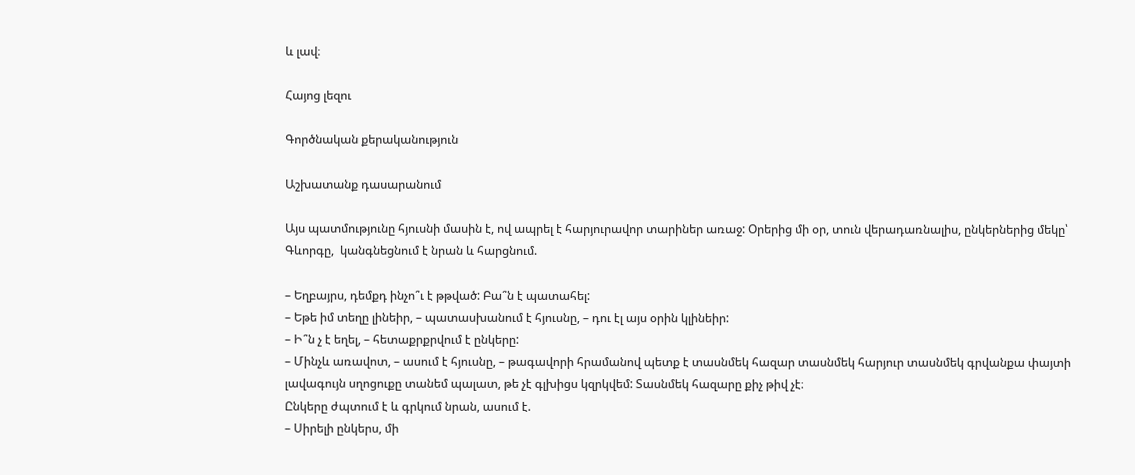և լավ։

Հայոց լեզու

Գործնական քերականություն

Աշխատանք դասարանում

Այս պատմությունը հյուսնի մասին է, ով ապրել է հարյուրավոր տարիներ առաջ: Օրերից մի օր, տուն վերադառնալիս, ընկերներից մեկը՝ Գևորգը,  կանգնեցնում է նրան և հարցնում.

– Եղբայրս, դեմքդ ինչո՞ւ է թթված: Բա՞ն է պատահել:
– Եթե իմ տեղը լինեիր, – պատասխանում է հյուսնը, – դու էլ այս օրին կլինեիր:
– Ի՞ն չ է եղել, – հետաքրքրվում է ընկերը:
– Մինչև առավոտ, – ասում է հյուսնը, – թագավորի հրամանով պետք է տասնմեկ հազար տասնմեկ հարյուր տասնմեկ գրվանքա փայտի լավագույն սղոցուքը տանեմ պալատ, թե չէ գլխիցս կզրկվեմ: Տասնմեկ հազարը քիչ թիվ չէ։
Ընկերը ժպտում է և գրկում նրան, ասում է.
– Սիրելի ընկերս, մի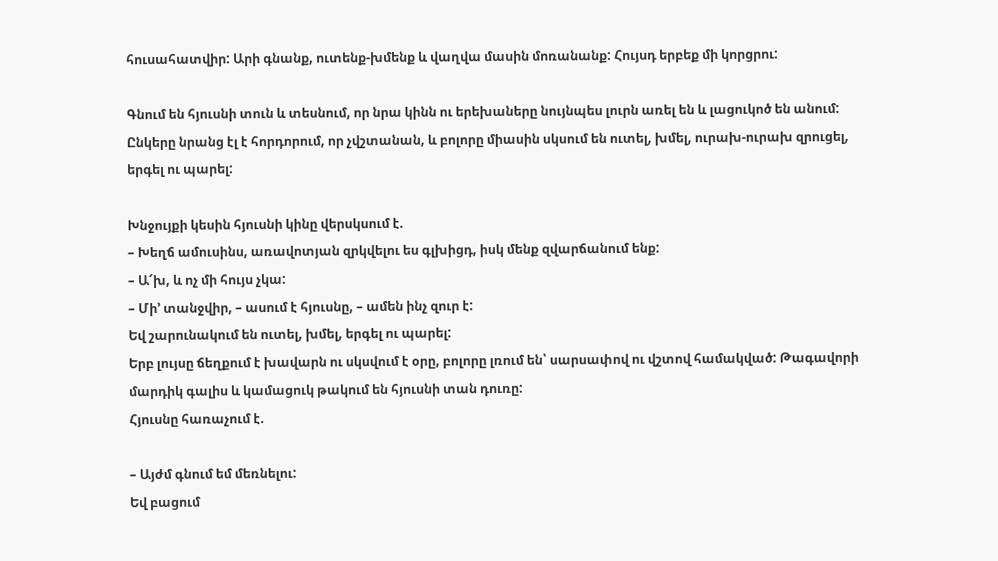հուսահատվիր: Արի գնանք, ուտենք-խմենք և վաղվա մասին մոռանանք: Հույսդ երբեք մի կորցրու:

Գնում են հյուսնի տուն և տեսնում, որ նրա կինն ու երեխաները նույնպես լուրն առել են և լացուկոծ են անում: Ընկերը նրանց էլ է հորդորում, որ չվշտանան, և բոլորը միասին սկսում են ուտել, խմել, ուրախ-ուրախ զրուցել, երգել ու պարել:

Խնջույքի կեսին հյուսնի կինը վերսկսում է.
– Խեղճ ամուսինս, առավոտյան զրկվելու ես գլխիցդ, իսկ մենք զվարճանում ենք:
– Ա՜խ, և ոչ մի հույս չկա:
– Մի’ տանջվիր, – ասում է հյուսնը, – ամեն ինչ զուր է:
Եվ շարունակում են ուտել, խմել, երգել ու պարել:
Երբ լույսը ճեղքում է խավարն ու սկսվում է օրը, բոլորը լռում են՝ սարսափով ու վշտով համակված: Թագավորի մարդիկ գալիս և կամացուկ թակում են հյուսնի տան դուռը:
Հյուսնը հառաչում է.

– Այժմ գնում եմ մեռնելու:
Եվ բացում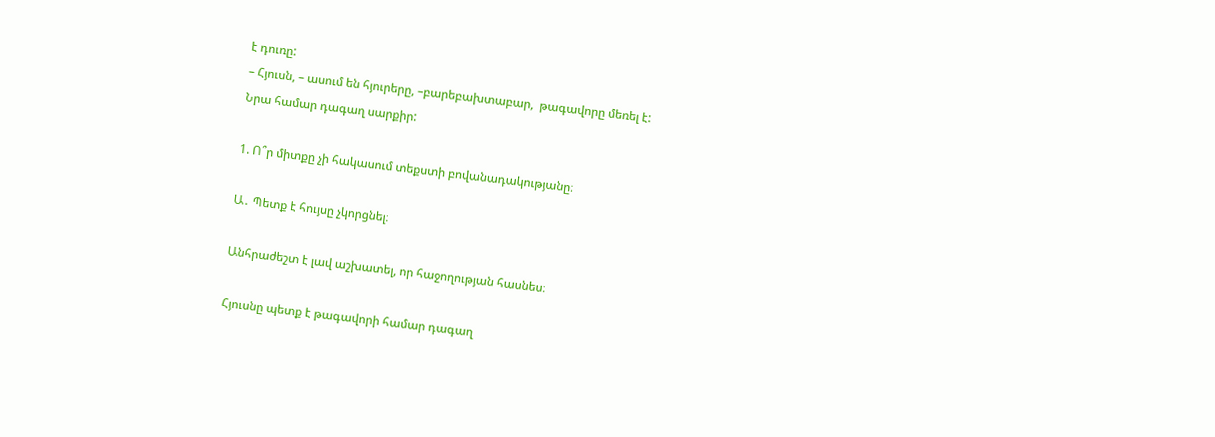է դուռը:
– Հյուսն, – ասում են հյուրերը, –բարեբախտաբար,  թագավորը մեռել է:
Նրա համար դագաղ սարքիր:

1. Ո՞ր միտքը չի հակասում տեքստի բովանադակությանը։

Ա․ Պետք է հույսը չկորցնել։

Անհրաժեշտ է լավ աշխատել, որ հաջողության հասնես։

Հյուսնը պետք է թագավորի համար դագաղ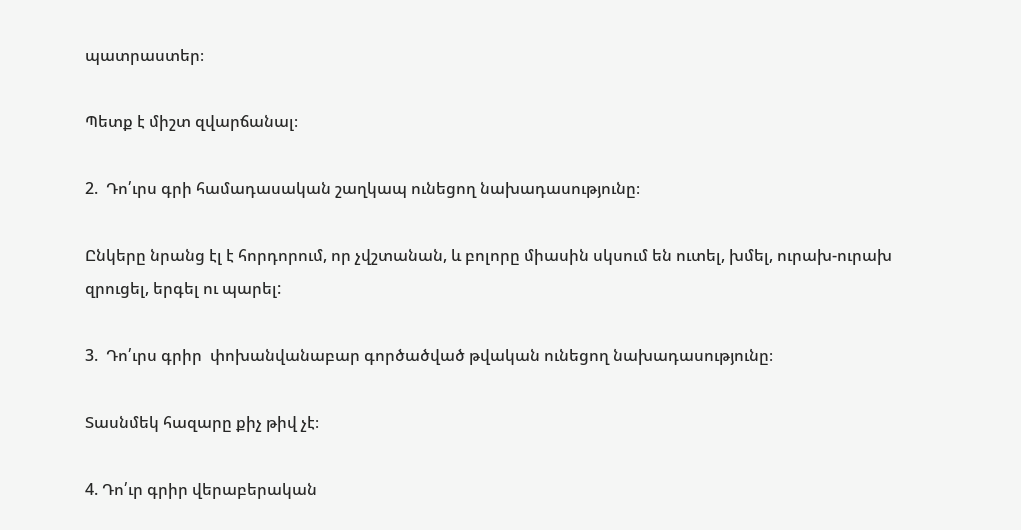պատրաստեր։

Պետք է միշտ զվարճանալ։

2.  Դո՛ւրս գրի համադասական շաղկապ ունեցող նախադասությունը։

Ընկերը նրանց էլ է հորդորում, որ չվշտանան, և բոլորը միասին սկսում են ուտել, խմել, ուրախ-ուրախ զրուցել, երգել ու պարել:

3.  Դո՛ւրս գրիր  փոխանվանաբար գործածված թվական ունեցող նախադասությունը։

Տասնմեկ հազարը քիչ թիվ չէ։

4. Դո՛ւր գրիր վերաբերական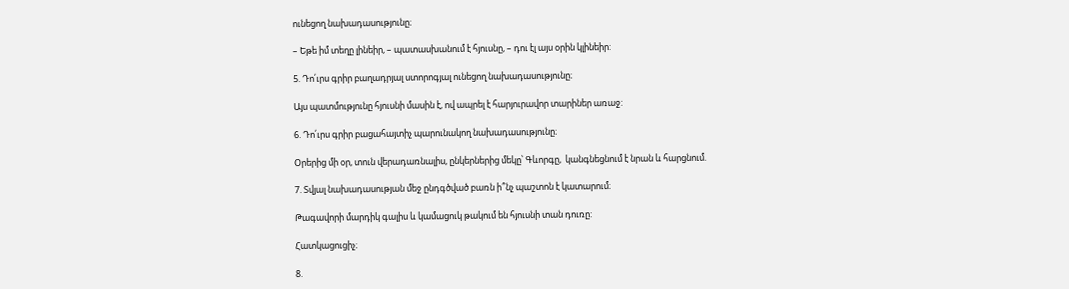ունեցող նախադասությունը։

– Եթե իմ տեղը լինեիր, – պատասխանում է հյուսնը, – դու էլ այս օրին կլինեիր:

5. Դո՛ւրս գրիր բաղադրյալ ստորոգյալ ունեցող նախադասությունը։

Այս պատմությունը հյուսնի մասին է, ով ապրել է հարյուրավոր տարիներ առաջ:

6. Դո՛ւրս գրիր բացահայտիչ պարունակող նախադասությունը։

Օրերից մի օր, տուն վերադառնալիս, ընկերներից մեկը՝ Գևորգը,  կանգնեցնում է նրան և հարցնում.

7. Տվյալ նախադասության մեջ ընդգծված բառն ի՞նչ պաշտոն է կատարում։

Թագավորի մարդիկ գալիս և կամացուկ թակում են հյուսնի տան դուռը:

Հատկացուցիչ։

8.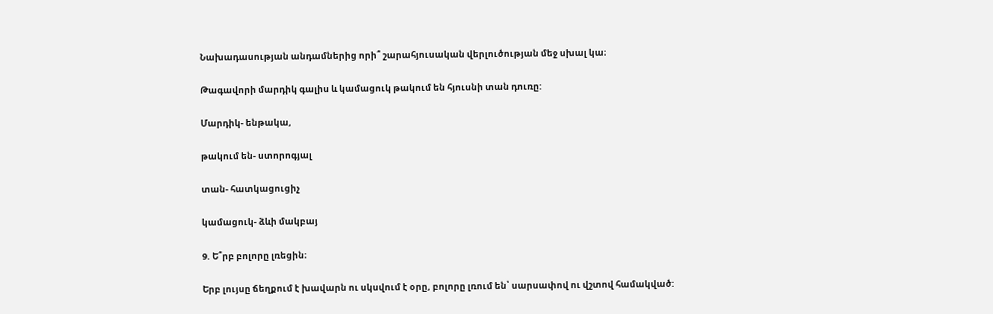Նախադասության անդամներից որի՞ շարահյուսական վերլուծության մեջ սխալ կա։

Թագավորի մարդիկ գալիս և կամացուկ թակում են հյուսնի տան դուռը:

Մարդիկ- ենթակա,

թակում են- ստորոգյալ

տան- հատկացուցիչ

կամացուկ- ձևի մակբայ

9. Ե՞րբ բոլորը լռեցին։

Երբ լույսը ճեղքում է խավարն ու սկսվում է օրը, բոլորը լռում են՝ սարսափով ու վշտով համակված: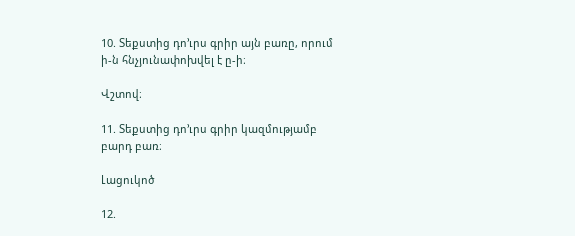10. Տեքստից դո’ւրս գրիր այն բառը, որում ի-ն հնչյունափոխվել է ը-ի։

Վշտով։

11. Տեքստից դո’ւրս գրիր կազմությամբ բարդ բառ։

Լացուկոծ

12.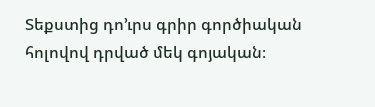Տեքստից դո’ւրս գրիր գործիական հոլովով դրված մեկ գոյական։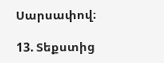Սարսափով։

13. Տեքստից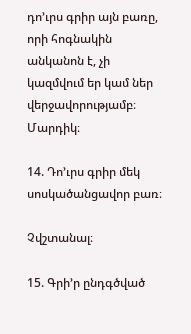դո’ւրս գրիր այն բառը,  որի հոգնակին անկանոն է, չի կազմվում եր կամ ներ վերջավորությամբ։
Մարդիկ։

14. Դո’ւրս գրիր մեկ սոսկածանցավոր բառ։

Չվշտանալ։

15. Գրի’ր ընդգծված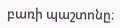բառի պաշտոնը։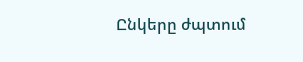Ընկերը ժպտում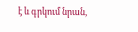է և գրկում նրան,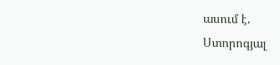ասում է.
Ստորոգյալ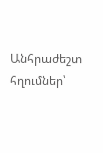Անհրաժեշտ հղումներ՝